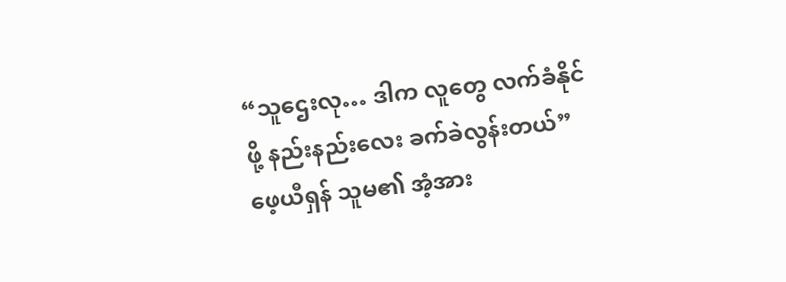“သူဌေးလု… ဒါက လူတွေ လက်ခံနိုင်ဖို့ နည်းနည်းလေး ခက်ခဲလွန်းတယ်”
ဖေ့ယီရှန် သူမ၏ အံ့အား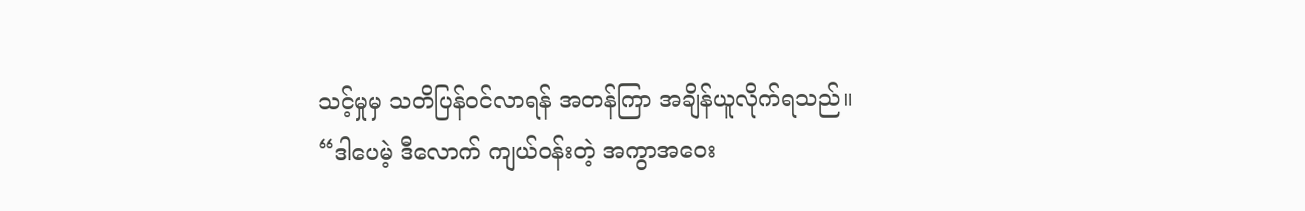သင့်မှုမှ သတိပြန်ဝင်လာရန် အတန်ကြာ အချိန်ယူလိုက်ရသည်။
“ဒါပေမဲ့ ဒီလောက် ကျယ်ဝန်းတဲ့ အကွာအဝေး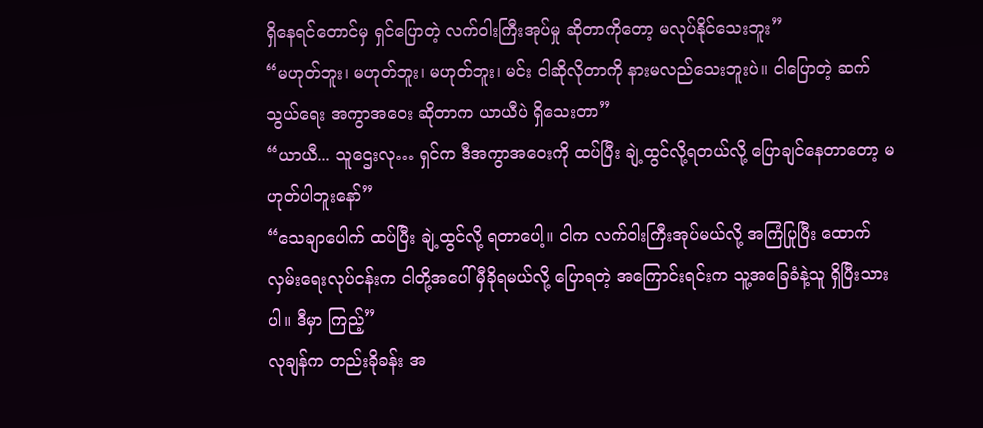ရှိနေရင်တောင်မှ ရှင်ပြောတဲ့ လက်ဝါးကြီးအုပ်မှု ဆိုတာကိုတော့ မလုပ်နိုင်သေးဘူး”
“မဟုတ်ဘူး၊ မဟုတ်ဘူး၊ မဟုတ်ဘူး၊ မင်း ငါဆိုလိုတာကို နားမလည်သေးဘူးပဲ။ ငါပြောတဲ့ ဆက်သွယ်ရေး အကွာအဝေး ဆိုတာက ယာယီပဲ ရှိသေးတာ”
“ယာယီ... သူဌေးလု… ရှင်က ဒီအကွာအဝေးကို ထပ်ပြီး ချဲ့ထွင်လို့ရတယ်လို့ ပြောချင်နေတာတော့ မဟုတ်ပါဘူးနော်”
“သေချာပေါက် ထပ်ပြီး ချဲ့ထွင်လို့ ရတာပေါ့။ ငါက လက်ဝါးကြီးအုပ်မယ်လို့ အကြံပြုပြီး ထောက်လှမ်းရေးလုပ်ငန်းက ငါတို့အပေါ် မှီခိုရမယ်လို့ ပြောရတဲ့ အကြောင်းရင်းက သူ့အခြေခံနဲ့သူ ရှိပြီးသားပါ။ ဒီမှာ ကြည့်”
လုချန်က တည်းခိုခန်း အ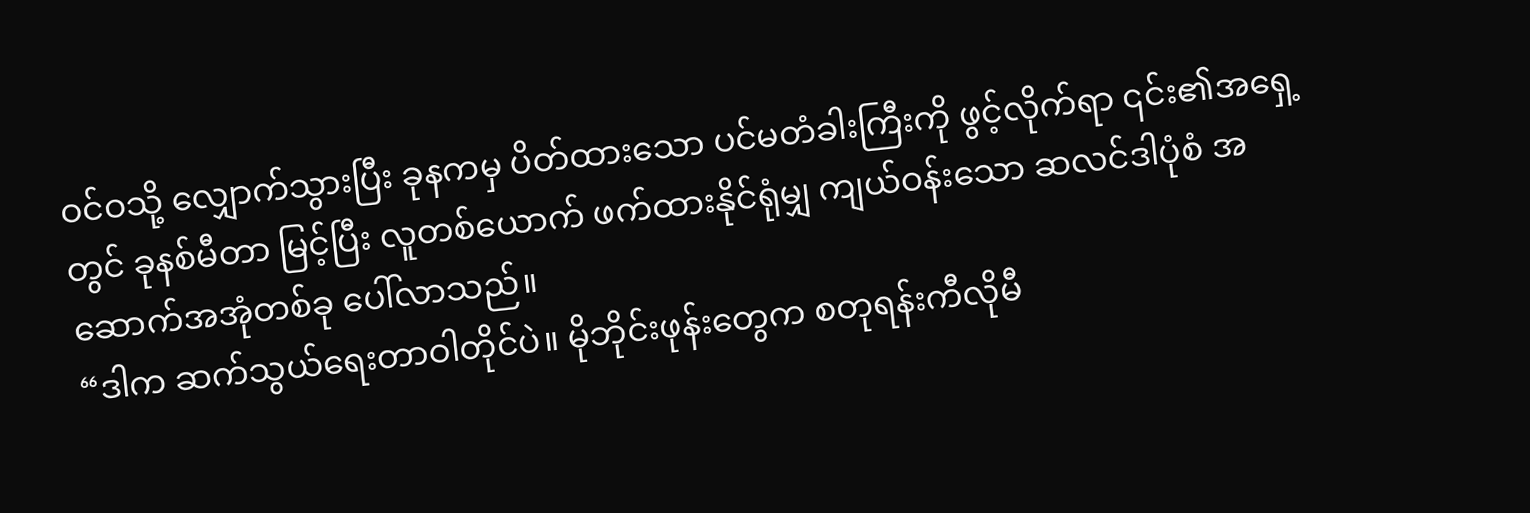ဝင်ဝသို့ လျှောက်သွားပြီး ခုနကမှ ပိတ်ထားသော ပင်မတံခါးကြီးကို ဖွင့်လိုက်ရာ ၎င်း၏အရှေ့တွင် ခုနစ်မီတာ မြင့်ပြီး လူတစ်ယောက် ဖက်ထားနိုင်ရုံမျှ ကျယ်ဝန်းသော ဆလင်ဒါပုံစံ အဆောက်အအုံတစ်ခု ပေါ်လာသည်။
“ဒါက ဆက်သွယ်ရေးတာဝါတိုင်ပဲ။ မိုဘိုင်းဖုန်းတွေက စတုရန်းကီလိုမီ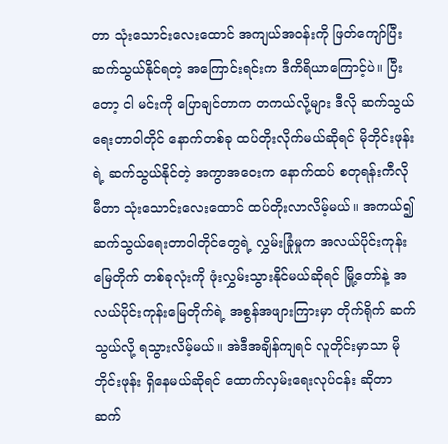တာ သုံးသောင်းလေးထောင် အကျယ်အဝန်းကို ဖြတ်ကျော်ပြီး ဆက်သွယ်နိုင်ရတဲ့ အကြောင်းရင်းက ဒီကိရိယာကြောင့်ပဲ။ ပြီးတော့ ငါ မင်းကို ပြောချင်တာက တကယ်လို့များ ဒီလို ဆက်သွယ်ရေးတာဝါတိုင် နောက်တစ်ခု ထပ်တိုးလိုက်မယ်ဆိုရင် မိုဘိုင်းဖုန်းရဲ့ ဆက်သွယ်နိုင်တဲ့ အကွာအဝေးက နောက်ထပ် စတုရန်းကီလိုမီတာ သုံးသောင်းလေးထောင် ထပ်တိုးလာလိမ့်မယ်။ အကယ်၍ ဆက်သွယ်ရေးတာဝါတိုင်တွေရဲ့ လွှမ်းခြုံမှုက အလယ်ပိုင်းကုန်းမြေတိုက် တစ်ခုလုံးကို ဖုံးလွှမ်းသွားနိုင်မယ်ဆိုရင် မြို့တော်နဲ့ အလယ်ပိုင်းကုန်းမြေတိုက်ရဲ့ အစွန်အဖျားကြားမှာ တိုက်ရိုက် ဆက်သွယ်လို့ ရသွားလိမ့်မယ်။ အဲဒီအချိန်ကျရင် လူတိုင်းမှာသာ မိုဘိုင်းဖုန်း ရှိနေမယ်ဆိုရင် ထောက်လှမ်းရေးလုပ်ငန်း ဆိုတာ ဆက်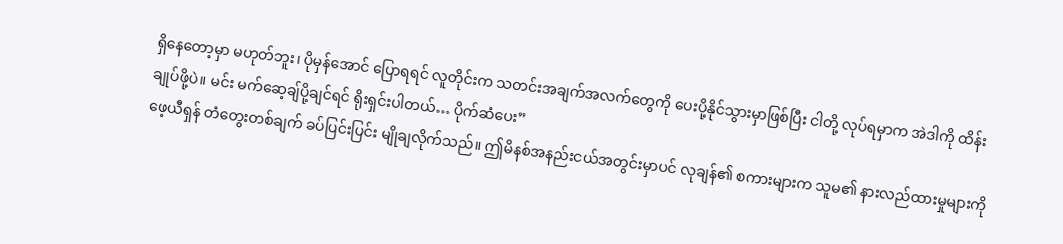ရှိနေတော့မှာ မဟုတ်ဘူး၊ ပိုမှန်အောင် ပြောရရင် လူတိုင်းက သတင်းအချက်အလက်တွေကို ပေးပို့နိုင်သွားမှာဖြစ်ပြီး ငါတို့ လုပ်ရမှာက အဲဒါကို ထိန်းချုပ်ဖို့ပဲ။ မင်း မက်ဆေ့ချ်ပို့ချင်ရင် ရိုးရှင်းပါတယ်… ပိုက်ဆံပေး”
ဖေ့ယီရှန် တံတွေးတစ်ချက် ခပ်ပြင်းပြင်း မျိုချလိုက်သည်။ ဤမိနစ်အနည်းငယ်အတွင်းမှာပင် လုချန်၏ စကားများက သူမ၏ နားလည်ထားမှုများကို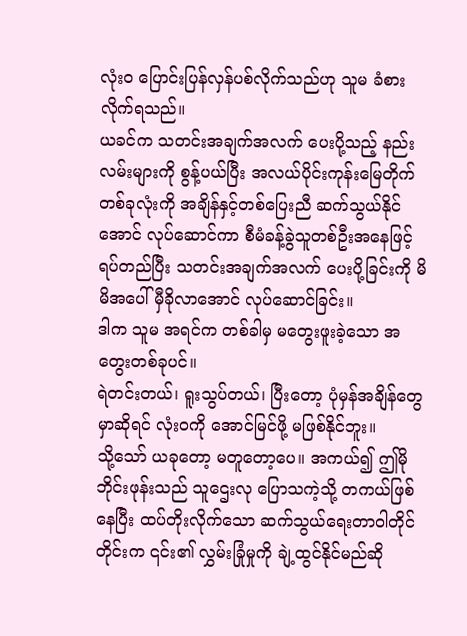လုံးဝ ပြောင်းပြန်လှန်ပစ်လိုက်သည်ဟု သူမ ခံစားလိုက်ရသည်။
ယခင်က သတင်းအချက်အလက် ပေးပို့သည့် နည်းလမ်းများကို စွန့်ပယ်ပြီး အလယ်ပိုင်းကုန်းမြေတိုက် တစ်ခုလုံးကို အချိန်နှင့်တစ်ပြေးညီ ဆက်သွယ်နိုင်အောင် လုပ်ဆောင်ကာ စီမံခန့်ခွဲသူတစ်ဦးအနေဖြင့် ရပ်တည်ပြီး သတင်းအချက်အလက် ပေးပို့ခြင်းကို မိမိအပေါ် မှီခိုလာအောင် လုပ်ဆောင်ခြင်း။
ဒါက သူမ အရင်က တစ်ခါမှ မတွေးဖူးခဲ့သော အတွေးတစ်ခုပင်။
ရဲတင်းတယ်၊ ရူးသွပ်တယ်၊ ပြီးတော့ ပုံမှန်အချိန်တွေမှာဆိုရင် လုံးဝကို အောင်မြင်ဖို့ မဖြစ်နိုင်ဘူး။
သို့သော် ယခုတော့ မတူတော့ပေ။ အကယ်၍ ဤမိုဘိုင်းဖုန်းသည် သူဌေးလု ပြောသကဲ့သို့ တကယ်ဖြစ်နေပြီး ထပ်တိုးလိုက်သော ဆက်သွယ်ရေးတာဝါတိုင်တိုင်းက ၎င်း၏ လွှမ်းခြုံမှုကို ချဲ့ထွင်နိုင်မည်ဆို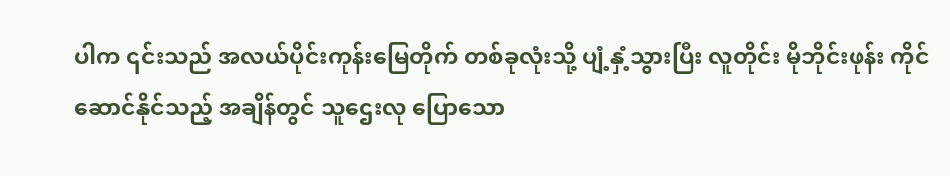ပါက ၎င်းသည် အလယ်ပိုင်းကုန်းမြေတိုက် တစ်ခုလုံးသို့ ပျံ့နှံ့သွားပြီး လူတိုင်း မိုဘိုင်းဖုန်း ကိုင်ဆောင်နိုင်သည့် အချိန်တွင် သူဌေးလု ပြောသော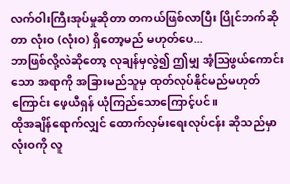လက်ဝါးကြီးအုပ်မှုဆိုတာ တကယ်ဖြစ်လာပြီး ပြိုင်ဘက်ဆိုတာ လုံးဝ (လုံးဝ) ရှိတော့မည် မဟုတ်ပေ...
ဘာဖြစ်လို့လဲဆိုတော့ လုချန်မှလွဲ၍ ဤမျှ အံ့ဩဖွယ်ကောင်းသော အရာကို အခြားမည်သူမှ ထုတ်လုပ်နိုင်မည်မဟုတ်ကြောင်း ဖေ့ယီရှန် ယုံကြည်သောကြောင့်ပင်။
ထိုအချိန်ရောက်လျှင် ထောက်လှမ်းရေးလုပ်ငန်း ဆိုသည်မှာ လုံးဝကို လူ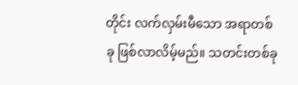တိုင်း လက်လှမ်းမီသော အရာတစ်ခု ဖြစ်လာလိမ့်မည်။ သတင်းတစ်ခု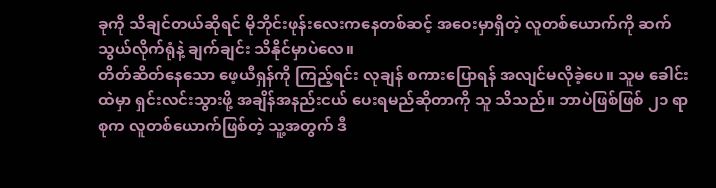ခုကို သိချင်တယ်ဆိုရင် မိုဘိုင်းဖုန်းလေးကနေတစ်ဆင့် အဝေးမှာရှိတဲ့ လူတစ်ယောက်ကို ဆက်သွယ်လိုက်ရုံနဲ့ ချက်ချင်း သိနိုင်မှာပဲလေ။
တိတ်ဆိတ်နေသော ဖေ့ယီရှန်ကို ကြည့်ရင်း လုချန် စကားပြောရန် အလျင်မလိုခဲ့ပေ။ သူမ ခေါင်းထဲမှာ ရှင်းလင်းသွားဖို့ အချိန်အနည်းငယ် ပေးရမည်ဆိုတာကို သူ သိသည်။ ဘာပဲဖြစ်ဖြစ် ၂၁ ရာစုက လူတစ်ယောက်ဖြစ်တဲ့ သူ့အတွက် ဒီ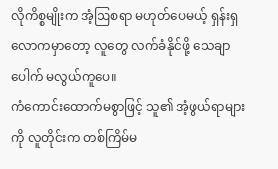လိုကိစ္စမျိုးက အံ့ဩစရာ မဟုတ်ပေမယ့် ရှန်းရှလောကမှာတော့ လူတွေ လက်ခံနိုင်ဖို့ သေချာပေါက် မလွယ်ကူပေ။
ကံကောင်းထောက်မစွာဖြင့် သူ၏ အံ့ဖွယ်ရာများကို လူတိုင်းက တစ်ကြိမ်မ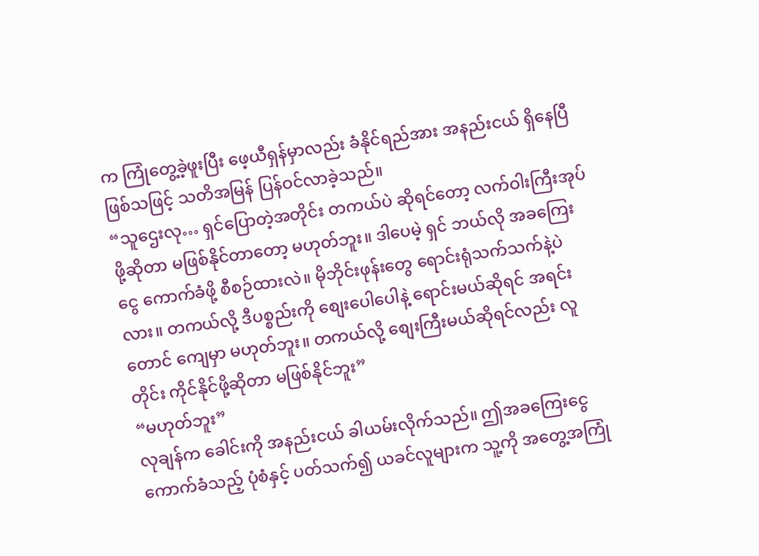က ကြုံတွေ့ခဲ့ဖူးပြီး ဖေ့ယီရှန်မှာလည်း ခံနိုင်ရည်အား အနည်းငယ် ရှိနေပြီဖြစ်သဖြင့် သတိအမြန် ပြန်ဝင်လာခဲ့သည်။
“သူဌေးလု… ရှင်ပြောတဲ့အတိုင်း တကယ်ပဲ ဆိုရင်တော့ လက်ဝါးကြီးအုပ်ဖို့ဆိုတာ မဖြစ်နိုင်တာတော့ မဟုတ်ဘူး။ ဒါပေမဲ့ ရှင် ဘယ်လို အခကြေးငွေ ကောက်ခံဖို့ စီစဉ်ထားလဲ။ မိုဘိုင်းဖုန်းတွေ ရောင်းရုံသက်သက်နဲ့ပဲလား။ တကယ်လို့ ဒီပစ္စည်းကို စျေးပေါပေါနဲ့ ရောင်းမယ်ဆိုရင် အရင်းတောင် ကျေမှာ မဟုတ်ဘူး။ တကယ်လို့ စျေးကြီးမယ်ဆိုရင်လည်း လူတိုင်း ကိုင်နိုင်ဖို့ဆိုတာ မဖြစ်နိုင်ဘူး”
“မဟုတ်ဘူး”
လုချန်က ခေါင်းကို အနည်းငယ် ခါယမ်းလိုက်သည်။ ဤအခကြေးငွေ ကောက်ခံသည့် ပုံစံနှင့် ပတ်သက်၍ ယခင်လူများက သူ့ကို အတွေ့အကြုံ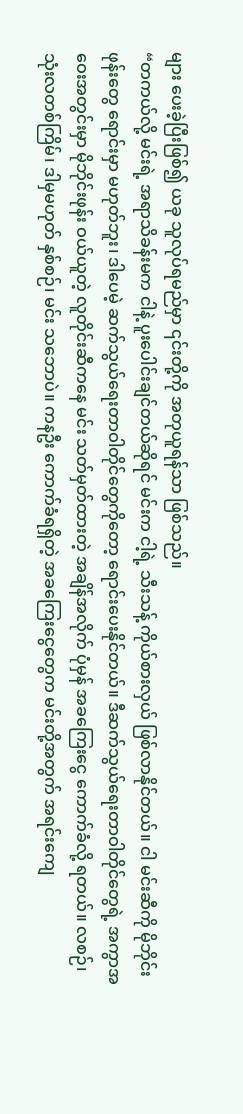များ ပေးခဲ့ပြီးဖြစ်၍ ယခု သူလုပ်ရမည်မှာ ၎င်းတို့ကို အတုယူရန်သာ ဖြစ်သည်။
“တကယ်လို့ မင်းရဲ့ အရာသိခန်းမက ငါနဲ့ ပူးပေါင်းချင်တယ်ဆိုရင် မင်းက ငါ့ရဲ့ သီးသန့် ကိုယ်စားလှယ် ဖြစ်လာနိုင်တယ်။ ငါ မင်းဆီကို မိုဘိုင်းဖုန်းတွေ ရောင်းမှာ မဟုတ်ဘူး၊ ဒါပေမဲ့ ဆက်သွယ်ရေးတာဝါတိုင်တွေကိုတော့ ရောင်းပေးနိုင်တယ်။ ဒီဆက်သွယ်ရေးတာဝါတိုင်တွေရဲ့ အကွာအဝေးအတွင်းမှာ မိုဘိုင်းဖုန်း ဝယ်ယူတဲ့ လူတိုင်းဆီကနေ မင်း သတ်မှတ်ထားတဲ့ အချိန်အလိုက် ပုံမှန် အခကြေးငွေ ကောက်ခံလို့ ရတယ်။ လစဉ်၊ သုံးလတစ်ကြိမ်၊ ဒါမှမဟုတ် နှစ်စဉ်၊ မင်း သဘောပဲ။ ကနဦး ကောက်ခံရရှိတဲ့ အခကြေးငွေတွေက မင်းတို့အတွက် အရင်းကျေ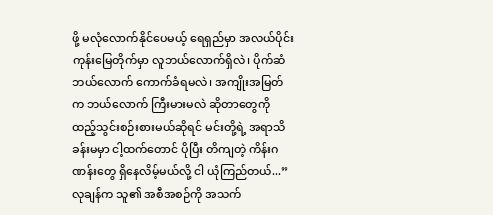ဖို့ မလုံလောက်နိုင်ပေမယ့် ရေရှည်မှာ အလယ်ပိုင်းကုန်းမြေတိုက်မှာ လူဘယ်လောက်ရှိလဲ၊ ပိုက်ဆံဘယ်လောက် ကောက်ခံရမလဲ၊ အကျိုးအမြတ်က ဘယ်လောက် ကြီးမားမလဲ ဆိုတာတွေကို ထည့်သွင်းစဉ်းစားမယ်ဆိုရင် မင်းတို့ရဲ့ အရာသိခန်းမမှာ ငါ့ထက်တောင် ပိုပြီး တိကျတဲ့ ကိန်းဂဏန်းတွေ ရှိနေလိမ့်မယ်လို့ ငါ ယုံကြည်တယ်...”
လုချန်က သူ၏ အစီအစဉ်ကို အသက်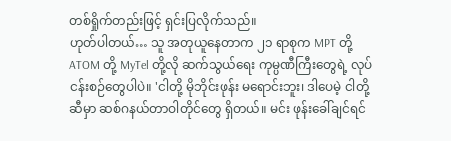တစ်ရှိုက်တည်းဖြင့် ရှင်းပြလိုက်သည်။
ဟုတ်ပါတယ်… သူ အတုယူနေတာက ၂၁ ရာစုက MPT တို့ ATOM တို့ MyTel တို့လို ဆက်သွယ်ရေး ကုမ္ပဏီကြီးတွေရဲ့ လုပ်ငန်းစဉ်တွေပါပဲ။ 'ငါတို့ မိုဘိုင်းဖုန်း မရောင်းဘူး၊ ဒါပေမဲ့ ငါတို့ဆီမှာ ဆစ်ဂနယ်တာဝါတိုင်တွေ ရှိတယ်။ မင်း ဖုန်းခေါ်ချင်ရင်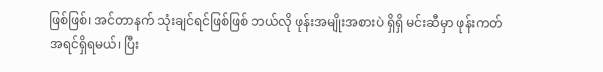ဖြစ်ဖြစ်၊ အင်တာနက် သုံးချင်ရင်ဖြစ်ဖြစ် ဘယ်လို ဖုန်းအမျိုးအစားပဲ ရှိရှိ မင်းဆီမှာ ဖုန်းကတ် အရင်ရှိရမယ်၊ ပြီး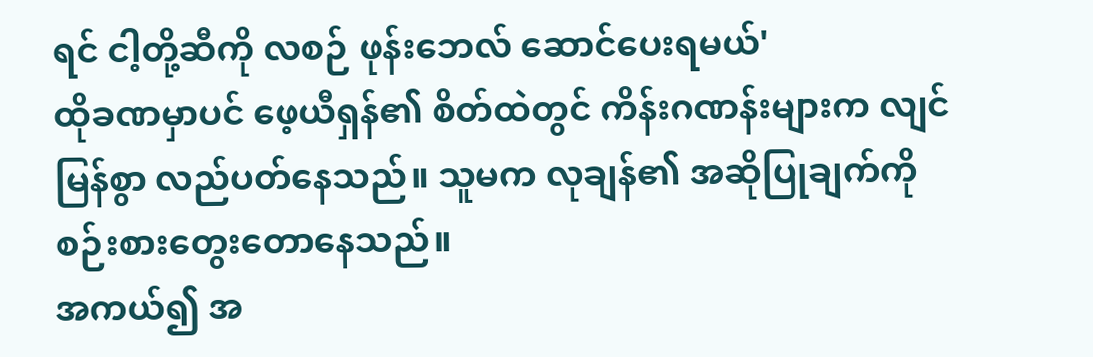ရင် ငါ့တို့ဆီကို လစဉ် ဖုန်းဘေလ် ဆောင်ပေးရမယ်'
ထိုခဏမှာပင် ဖေ့ယီရှန်၏ စိတ်ထဲတွင် ကိန်းဂဏန်းများက လျင်မြန်စွာ လည်ပတ်နေသည်။ သူမက လုချန်၏ အဆိုပြုချက်ကို စဉ်းစားတွေးတောနေသည်။
အကယ်၍ အ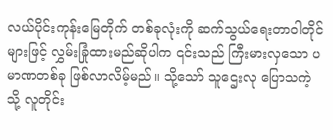လယ်ပိုင်းကုန်းမြေတိုက် တစ်ခုလုံးကို ဆက်သွယ်ရေးတာဝါတိုင်များဖြင့် လွှမ်းခြုံထားမည်ဆိုပါက ၎င်းသည် ကြီးမားလှသော ပမာဏတစ်ခု ဖြစ်လာလိမ့်မည်။ သို့သော် သူဌေးလု ပြောသကဲ့သို့ လူတိုင်း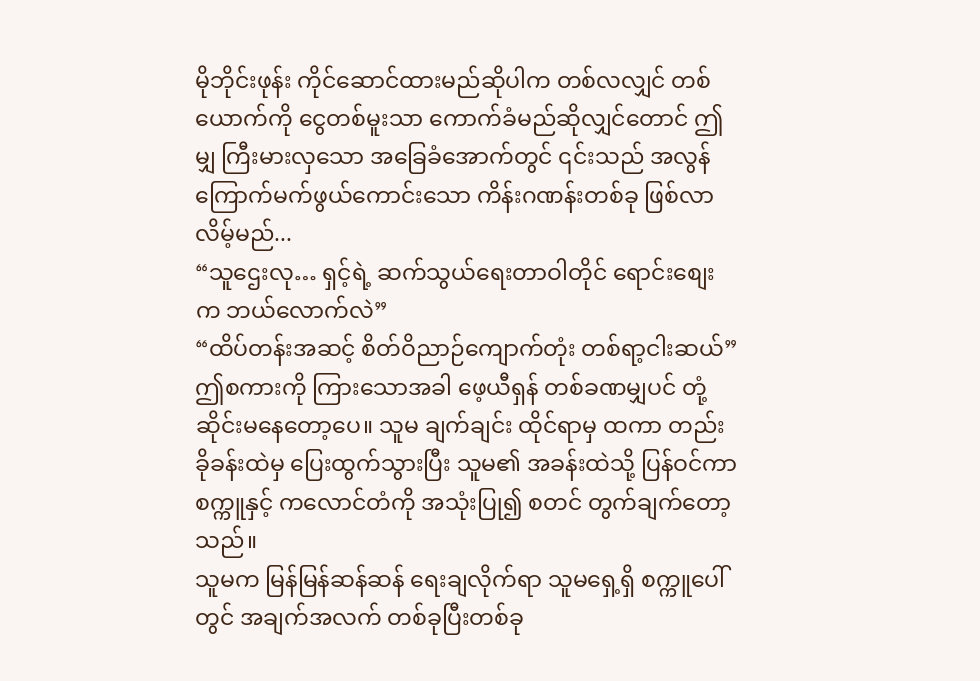မိုဘိုင်းဖုန်း ကိုင်ဆောင်ထားမည်ဆိုပါက တစ်လလျှင် တစ်ယောက်ကို ငွေတစ်မူးသာ ကောက်ခံမည်ဆိုလျှင်တောင် ဤမျှ ကြီးမားလှသော အခြေခံအောက်တွင် ၎င်းသည် အလွန် ကြောက်မက်ဖွယ်ကောင်းသော ကိန်းဂဏန်းတစ်ခု ဖြစ်လာလိမ့်မည်...
“သူဌေးလု… ရှင့်ရဲ့ ဆက်သွယ်ရေးတာဝါတိုင် ရောင်းစျေးက ဘယ်လောက်လဲ”
“ထိပ်တန်းအဆင့် စိတ်ဝိညာဉ်ကျောက်တုံး တစ်ရာ့ငါးဆယ်”
ဤစကားကို ကြားသောအခါ ဖေ့ယီရှန် တစ်ခဏမျှပင် တုံ့ဆိုင်းမနေတော့ပေ။ သူမ ချက်ချင်း ထိုင်ရာမှ ထကာ တည်းခိုခန်းထဲမှ ပြေးထွက်သွားပြီး သူမ၏ အခန်းထဲသို့ ပြန်ဝင်ကာ စက္ကူနှင့် ကလောင်တံကို အသုံးပြု၍ စတင် တွက်ချက်တော့သည်။
သူမက မြန်မြန်ဆန်ဆန် ရေးချလိုက်ရာ သူမရှေ့ရှိ စက္ကူပေါ်တွင် အချက်အလက် တစ်ခုပြီးတစ်ခု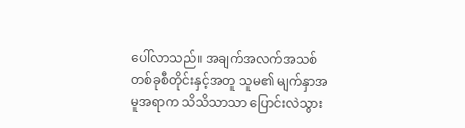ပေါ်လာသည်။ အချက်အလက်အသစ် တစ်ခုစီတိုင်းနှင့်အတူ သူမ၏ မျက်နှာအမူအရာက သိသိသာသာ ပြောင်းလဲသွား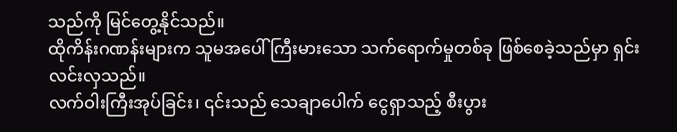သည်ကို မြင်တွေ့နိုင်သည်။
ထိုကိန်းဂဏန်းများက သူမအပေါ် ကြီးမားသော သက်ရောက်မှုတစ်ခု ဖြစ်စေခဲ့သည်မှာ ရှင်းလင်းလှသည်။
လက်ဝါးကြီးအုပ်ခြင်း၊ ၎င်းသည် သေချာပေါက် ငွေရှာသည့် စီးပွား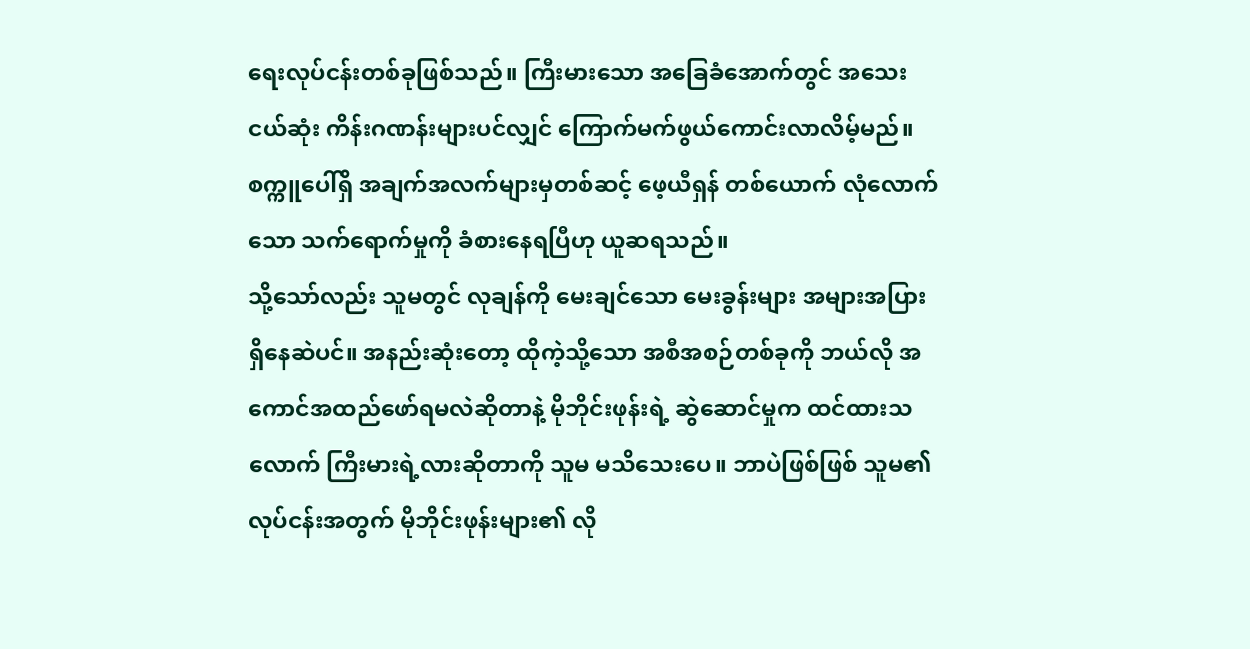ရေးလုပ်ငန်းတစ်ခုဖြစ်သည်။ ကြီးမားသော အခြေခံအောက်တွင် အသေးငယ်ဆုံး ကိန်းဂဏန်းများပင်လျှင် ကြောက်မက်ဖွယ်ကောင်းလာလိမ့်မည်။ စက္ကူပေါ်ရှိ အချက်အလက်များမှတစ်ဆင့် ဖေ့ယီရှန် တစ်ယောက် လုံလောက်သော သက်ရောက်မှုကို ခံစားနေရပြီဟု ယူဆရသည်။
သို့သော်လည်း သူမတွင် လုချန်ကို မေးချင်သော မေးခွန်းများ အများအပြား ရှိနေဆဲပင်။ အနည်းဆုံးတော့ ထိုကဲ့သို့သော အစီအစဉ်တစ်ခုကို ဘယ်လို အကောင်အထည်ဖော်ရမလဲဆိုတာနဲ့ မိုဘိုင်းဖုန်းရဲ့ ဆွဲဆောင်မှုက ထင်ထားသလောက် ကြီးမားရဲ့လားဆိုတာကို သူမ မသိသေးပေ။ ဘာပဲဖြစ်ဖြစ် သူမ၏ လုပ်ငန်းအတွက် မိုဘိုင်းဖုန်းများ၏ လို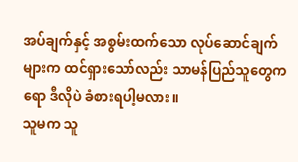အပ်ချက်နှင့် အစွမ်းထက်သော လုပ်ဆောင်ချက်များက ထင်ရှားသော်လည်း သာမန်ပြည်သူတွေကရော ဒီလိုပဲ ခံစားရပါ့မလား။
သူမက သူ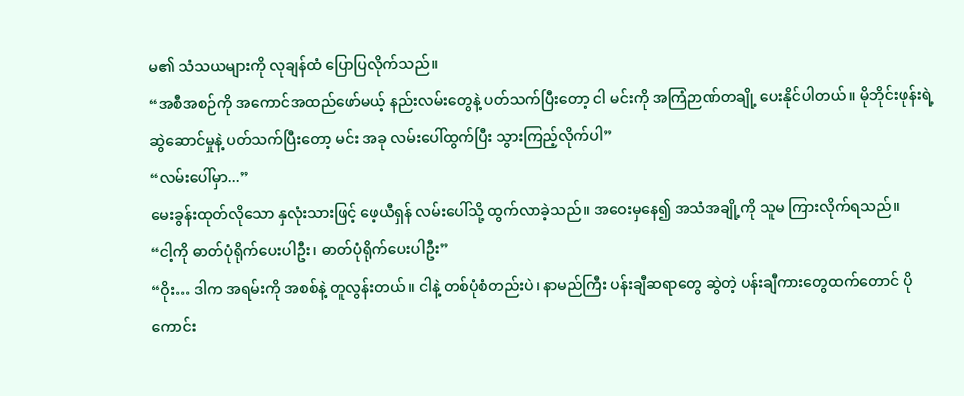မ၏ သံသယများကို လုချန်ထံ ပြောပြလိုက်သည်။
“အစီအစဉ်ကို အကောင်အထည်ဖော်မယ့် နည်းလမ်းတွေနဲ့ ပတ်သက်ပြီးတော့ ငါ မင်းကို အကြံဉာဏ်တချို့ ပေးနိုင်ပါတယ်။ မိုဘိုင်းဖုန်းရဲ့ ဆွဲဆောင်မှုနဲ့ ပတ်သက်ပြီးတော့ မင်း အခု လမ်းပေါ်ထွက်ပြီး သွားကြည့်လိုက်ပါ”
“လမ်းပေါ်မှာ...”
မေးခွန်းထုတ်လိုသော နှလုံးသားဖြင့် ဖေ့ယီရှန် လမ်းပေါ်သို့ ထွက်လာခဲ့သည်။ အဝေးမှနေ၍ အသံအချို့ကို သူမ ကြားလိုက်ရသည်။
“ငါ့ကို ဓာတ်ပုံရိုက်ပေးပါဦး၊ ဓာတ်ပုံရိုက်ပေးပါဦး”
“ဝိုး… ဒါက အရမ်းကို အစစ်နဲ့ တူလွန်းတယ်။ ငါနဲ့ တစ်ပုံစံတည်းပဲ၊ နာမည်ကြီး ပန်းချီဆရာတွေ ဆွဲတဲ့ ပန်းချီကားတွေထက်တောင် ပိုကောင်း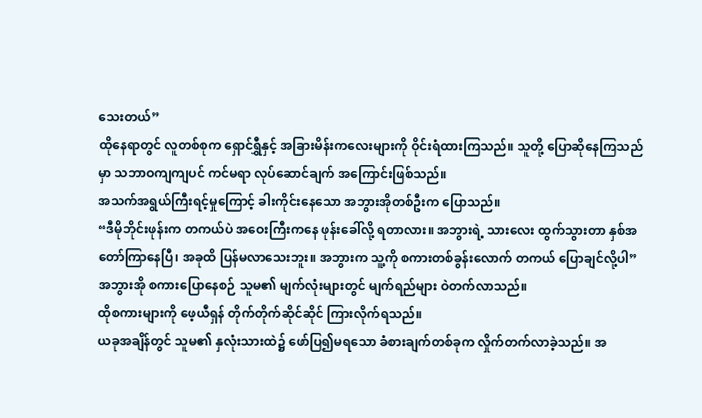သေးတယ်”
ထိုနေရာတွင် လူတစ်စုက ရှောင်ရွှီနှင့် အခြားမိန်းကလေးများကို ဝိုင်းရံထားကြသည်။ သူတို့ ပြောဆိုနေကြသည်မှာ သဘာဝကျကျပင် ကင်မရာ လုပ်ဆောင်ချက် အကြောင်းဖြစ်သည်။
အသက်အရွယ်ကြီးရင့်မှုကြောင့် ခါးကိုင်းနေသော အဘွားအိုတစ်ဦးက ပြောသည်။
“ဒီမိုဘိုင်းဖုန်းက တကယ်ပဲ အဝေးကြီးကနေ ဖုန်းခေါ်လို့ ရတာလား။ အဘွားရဲ့ သားလေး ထွက်သွားတာ နှစ်အတော်ကြာနေပြီ၊ အခုထိ ပြန်မလာသေးဘူး။ အဘွားက သူ့ကို စကားတစ်ခွန်းလောက် တကယ် ပြောချင်လို့ပါ”
အဘွားအို စကားပြောနေစဉ် သူမ၏ မျက်လုံးများတွင် မျက်ရည်များ ဝဲတက်လာသည်။
ထိုစကားများကို ဖေ့ယီရှန် တိုက်တိုက်ဆိုင်ဆိုင် ကြားလိုက်ရသည်။
ယခုအချိန်တွင် သူမ၏ နှလုံးသားထဲ၌ ဖော်ပြ၍မရသော ခံစားချက်တစ်ခုက လှိုက်တက်လာခဲ့သည်။ အ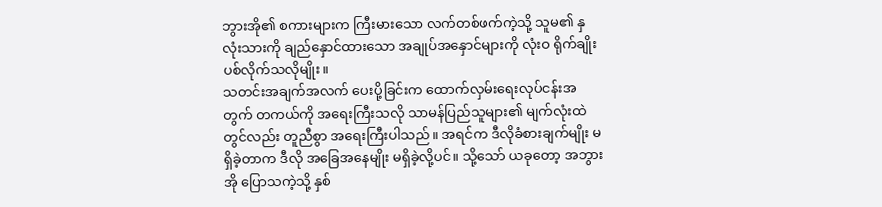ဘွားအို၏ စကားများက ကြီးမားသော လက်တစ်ဖက်ကဲ့သို့ သူမ၏ နှလုံးသားကို ချည်နှောင်ထားသော အချုပ်အနှောင်များကို လုံးဝ ရိုက်ချိုးပစ်လိုက်သလိုမျိုး။
သတင်းအချက်အလက် ပေးပို့ခြင်းက ထောက်လှမ်းရေးလုပ်ငန်းအတွက် တကယ်ကို အရေးကြီးသလို သာမန်ပြည်သူများ၏ မျက်လုံးထဲတွင်လည်း တူညီစွာ အရေးကြီးပါသည်။ အရင်က ဒီလိုခံစားချက်မျိုး မရှိခဲ့တာက ဒီလို အခြေအနေမျိုး မရှိခဲ့လို့ပင်။ သို့သော် ယခုတော့ အဘွားအို ပြောသကဲ့သို့ နှစ်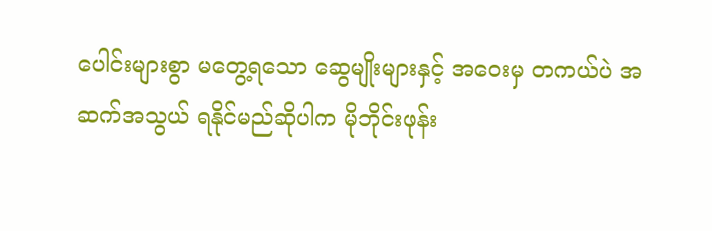ပေါင်းများစွာ မတွေ့ရသော ဆွေမျိုးများနှင့် အဝေးမှ တကယ်ပဲ အဆက်အသွယ် ရနိုင်မည်ဆိုပါက မိုဘိုင်းဖုန်း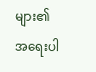များ၏ အရေးပါ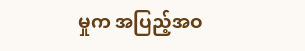မှုက အပြည့်အဝ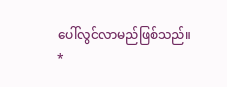ပေါ်လွင်လာမည်ဖြစ်သည်။
*